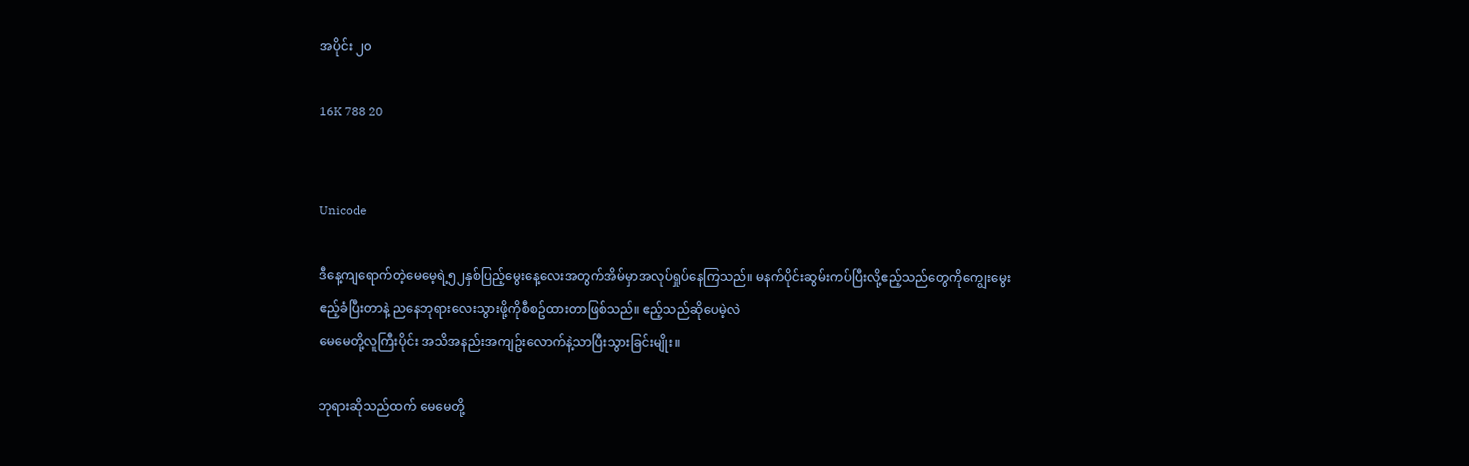အပိုင်း ၂၀

16K 788 20


Unicode

ဒီနေ့ကျရောက်တဲ့မေမေ့ရဲ့၅၂နှစ်ပြည့်မွေးနေ့လေးအတွက်အိမ်မှာအလုပ်ရှုပ်နေကြသည်။ မနက်ပိုင်းဆွမ်းကပ်ပြီးလို့ဧည့်သည်တွေကိုကျွေးမွေးဧည့်ခံပြီးတာနဲ့ ညနေဘုရားလေးသွားဖို့ကိုစီစဥ်ထားတာဖြစ်သည်။ ဧည့်သည်ဆိုပေမဲ့လဲ
မေမေတို့လူကြီးပိုင်း အသိအနည်းအကျဥ်းလောက်နဲ့သာပြီးသွားခြင်းမျိုး။

ဘုရားဆိုသည်ထက် မေမေတို့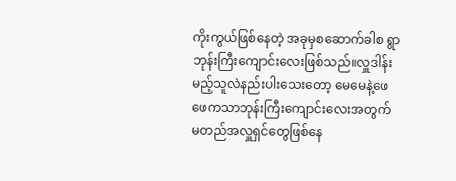ကိုးကွယ်ဖြစ်နေတဲ့ အခုမှစဆောက်ခါစ ရွာဘုန်းကြီးကျောင်းလေးဖြစ်သည်။လှူဒါန်းမည့်သူလဲနည်းပါးသေးတော့ မေမေနဲ့ဖေဖေကသာဘုန်းကြီးကျောင်းလေးအတွက် မတည်အလှူရှင်တွေဖြစ်နေ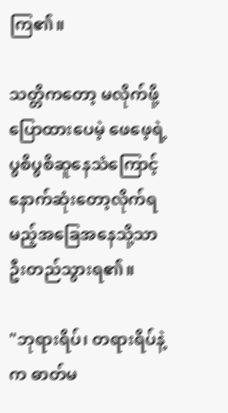ကြ၏။

သတ္တိကတော့ မလိုက်ဖို့ပြောထားပေမဲ့ ဖေဖေ့ရဲ့ပွစိပွစိဆူနေသံကြောင့် နောက်ဆုံးတော့လိုက်ရမည့်အခြေအနေသို့သာဦးတည်သွားရ၏။

"ဘုရားရိပ်၊ တရားရိပ်နဲ့က ဓာတ်မ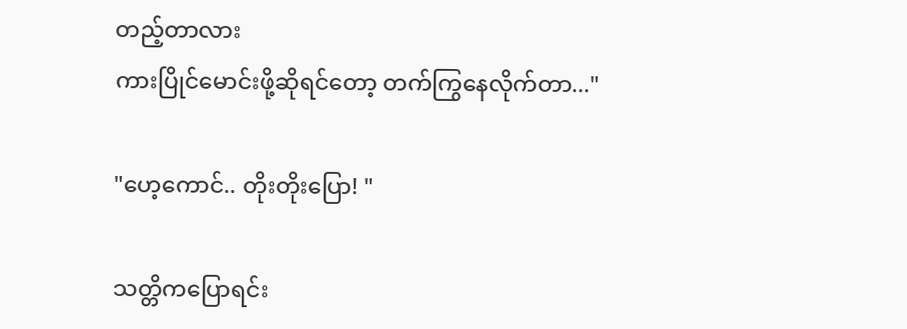တည့်တာလား
ကားပြိုင်မောင်းဖို့ဆိုရင်တော့ တက်ကြွနေလိုက်တာ..."

"ဟေ့ကောင်.. တိုးတိုးပြော! "

သတ္တိကပြောရင်း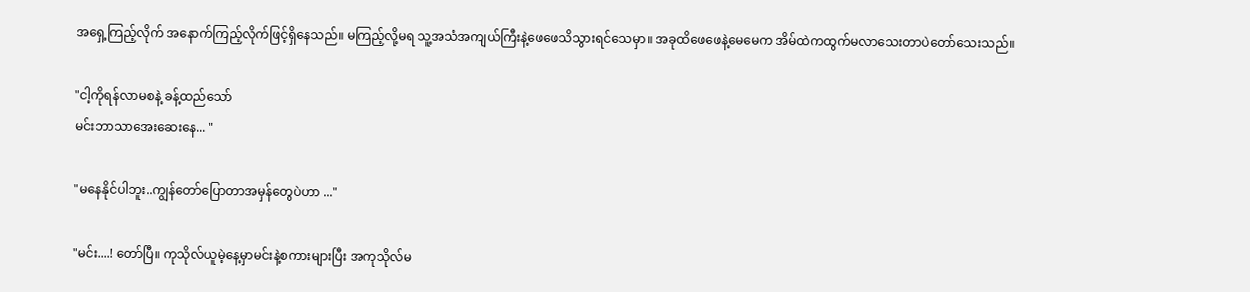အရှေ့ကြည့်လိုက် အနောက်ကြည့်လိုက်ဖြင့်ရှိနေသည်။ မကြည့်လို့မရ သူ့အသံအကျယ်ကြီးနဲ့ဖေဖေသိသွားရင်သေမှာ။ အခုထိဖေဖေနဲ့မေမေက အိမ်ထဲကထွက်မလာသေးတာပဲတော်သေးသည်။

"ငါ့ကိုရန်လာမစနဲ့ ခန့်ထည်သော်
မင်းဘာသာအေးဆေးနေ... "

"မနေနိုင်ပါဘူး..ကျွန်တော်ပြောတာအမှန်တွေပဲဟာ ..."

"မင်း....! တော်ပြီ။ ကုသိုလ်ယူမဲ့နေ့မှာမင်းနဲ့စကားများပြီး အကုသိုလ်မ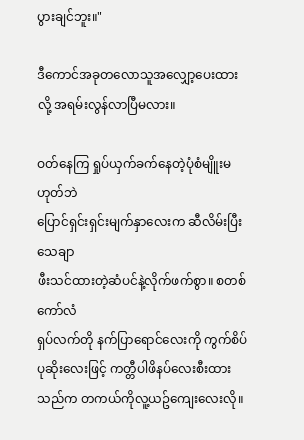ပွားချင်ဘူး။"

ဒီကောင်အခုတလောသူအလျှော့ပေးထားလို့ အရမ်းလွန်လာပြီမလား။

ဝတ်နေကြ ရှုပ်ယှက်ခက်နေတဲ့ပုံစံမျိူးမဟုတ်ဘဲ
ပြောင်ရှင်းရှင်းမျက်နှာလေးက ဆီလိမ်းပြီးသေချာ
ဖီးသင်ထားတဲ့ဆံပင်နဲ့လိုက်ဖက်စွာ။ စတစ်ကော်လံ
ရှပ်လက်တို နက်ပြာရောင်လေးကို ကွက်စိပ်ပုဆိုးလေးဖြင့် ကတ္တီပါဖိနပ်လေးစီးထားသည်က တကယ်ကိုလူ့ယဥ်ကျေးလေးလို။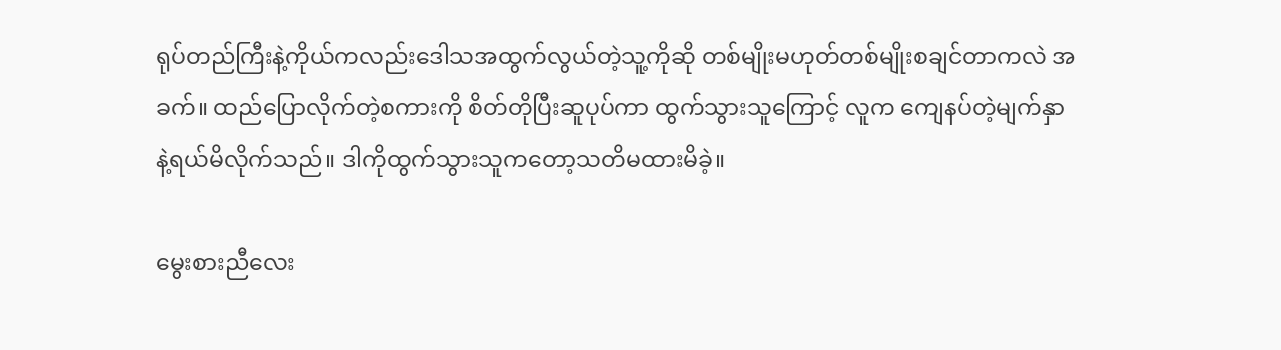ရုပ်တည်ကြီးနဲ့ကိုယ်ကလည်းဒေါသအထွက်လွယ်တဲ့သူ့ကိုဆို တစ်မျိုးမဟုတ်တစ်မျိုးစချင်တာကလဲ အခက်။ ထည်ပြောလိုက်တဲ့စကားကို စိတ်တိုပြီးဆူပုပ်ကာ ထွက်သွားသူကြောင့် လူက ကျေနပ်တဲ့မျက်နှာနဲ့ရယ်မိလိုက်သည်။ ဒါကိုထွက်သွားသူကတော့သတိမထားမိခဲ့။

မွေးစားညီလေး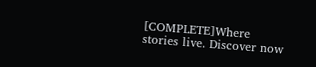[COMPLETE]Where stories live. Discover now